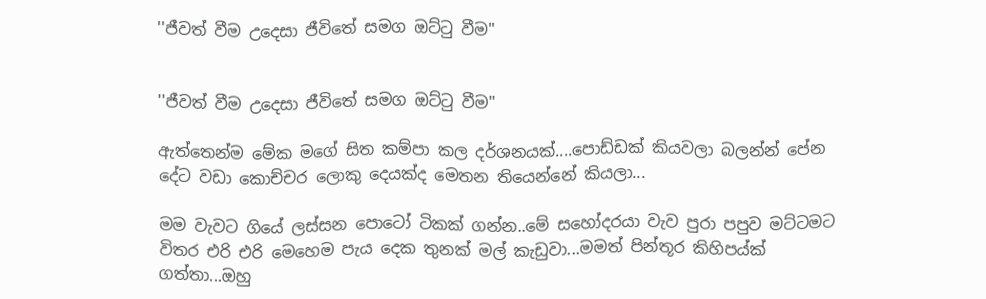''ජීවත් වීම උදෙසා ජීවිතේ සමග ඔට්ටු වීම''


''ජීවත් වීම උදෙසා ජීවිතේ සමග ඔට්ටු වීම''

ඇත්තෙන්ම මේක මගේ සිත කම්පා කල දර්ශනයක්....පොඩ්ඩක් කියවලා බලන්න් පේන දේට වඩා කොච්චර ලොකු දෙයක්ද මෙතන තියෙන්නේ කියලා...

මම වැවට ගියේ ලස්සන පොටෝ ටිකක් ගන්න..මේ සහෝදරයා වැව පුරා පපුව මට්ටමට විතර එරි එරි මෙහෙම පැය දෙක තුනක් මල් කැඩුවා...මමත් පින්තූර කිහිපය්ක් ගත්තා...ඔහු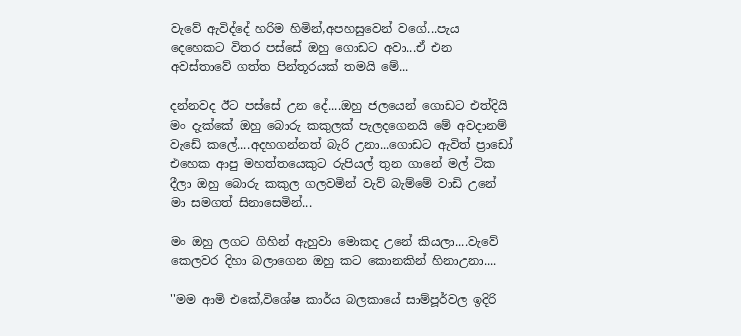වැවේ ඇවිද්දේ හරිම හිමින්,අපහසුවෙන් වගේ...පැය දෙහෙකට විතර පස්සේ ඔහු ගොඩට අවා...ඒ එන අවස්තාවේ ගත්ත පින්තූරයක් තමයි මේ...

දන්නවද ඊට පස්සේ උන දේ....ඔහු ජලයෙන් ගොඩට එත්දියි මං දැක්කේ ඔහු බොරු කකුලක් පැලදගෙනයි මේ අවදානම් වැඩේ කලේ....අදහගන්නත් බැරි උනා...ගොඩට ඇවිත් ප්‍රාඩෝ එහෙක ආපු මහත්තයෙකුට රුපියල් තුන ගානේ මල් ටික දීලා ඔහු බොරු කකුල ගලවමින් වැව් බැම්මේ වාඩි උනේ මා සමගත් සිනාසෙමින්...

මං ඔහු ලගට ගිහින් ඇහුවා මොකද උනේ කියලා....වැවේ කෙලවර දිහා බලාගෙන ඔහු කට කොනකින් හිනාඋනා....

''මම ආමි එකේ,විශේෂ කාර්ය බලකායේ සාම්පූර්වල ඉදිරි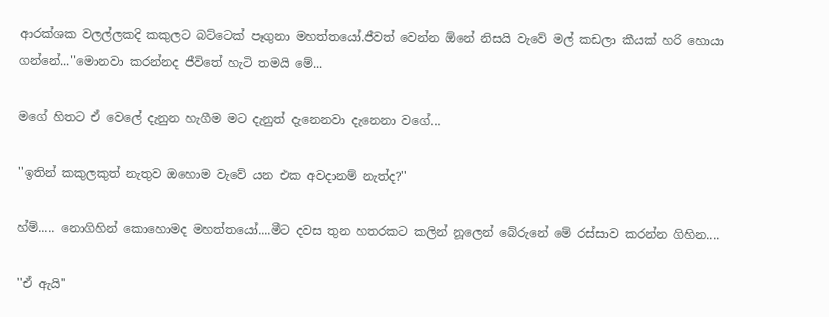ආරක්ශක වලල්ලකදි කකුලට බට්ටෙක් පෑගුනා මහත්තයෝ.ජීවත් වෙන්න ඕනේ නිසයි වැවේ මල් කඩලා කීයක් හරි හොයා ගන්නේ...''මොනවා කරන්නද ජීවිතේ හැටි තමයි මේ...

මගේ හිතට ඒ වෙලේ දැනුන හැගීම මට දැනුත් දැනෙනවා දැනෙනා වගේ...

''ඉතින් කකුලකුත් නැතුව ඔහොම වැවේ යන එක අවදානම් නැත්ද?''

හ්ම්..... නොගිහින් කොහොමද මහත්තයෝ....මීට දවස තුන හතරකට කලින් නූලෙන් බේරුනේ මේ රස්සාව කරන්න ගිහින....

''ඒ ඇයි''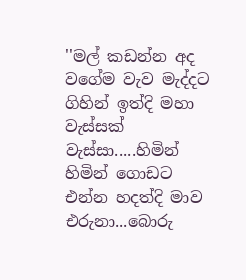''මල් කඩන්න අද වගේම වැව මැද්දට ගිහින් ඉත්දි මහා වැස්සක් වැස්සා.....හිමින් හිමින් ගොඩට එන්න හදත්දි මාව එරුනා...බොරු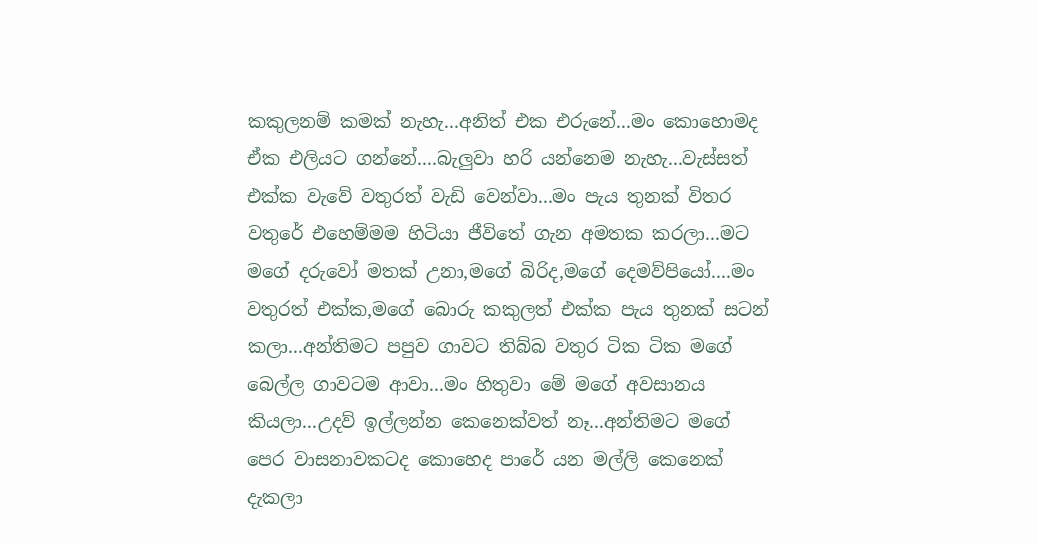කකුලනම් කමක් නැහැ...අනිත් එක එරුනේ...මං කොහොමද ඒක එලියට ගන්නේ....බැලුවා හරි යන්නෙම නැහැ...වැස්සත් එක්ක වැවේ වතුරත් වැඩි වෙන්වා...මං පැය තුනක් විතර වතුරේ එහෙම්මම හිටියා ජීවිතේ ගැන අමතක කරලා...මට මගේ දරුවෝ මතක් උනා,මගේ බිරිද,මගේ දෙමව්පියෝ....මං වතුරත් එක්ක,මගේ බොරු කකුලත් එක්ක පැය තුනක් සටන් කලා...අන්තිමට පපුව ගාවට තිබ්බ වතුර ටික ටික මගේ බෙල්ල ගාවටම ආවා...මං හිතුවා මේ මගේ අවසානය කියලා...උදව් ඉල්ලන්න කෙනෙක්වත් නෑ...අන්තිමට මගේ පෙර වාසනාවකටද කොහෙද පාරේ යන මල්ලි කෙනෙක් දැකලා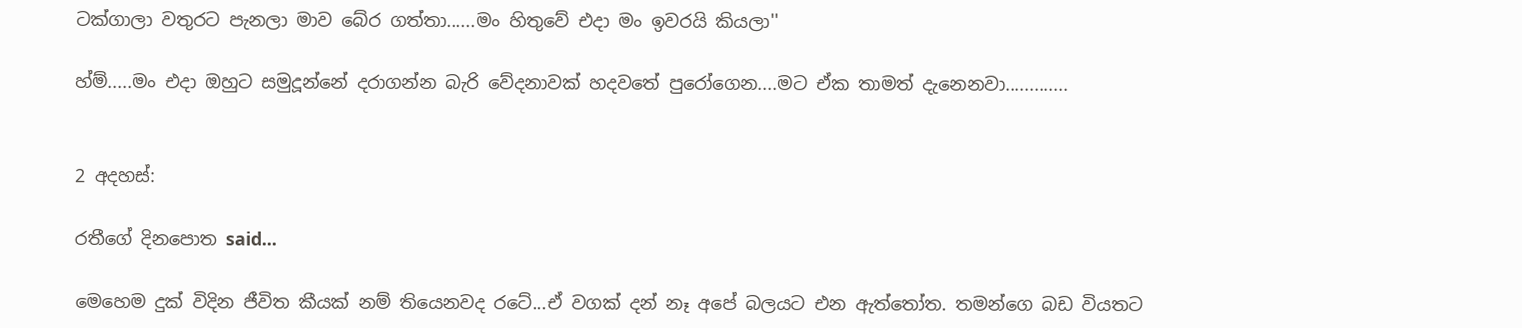ටක්ගාලා වතුරට පැනලා මාව බේර ගත්තා......මං හිතුවේ එදා මං ඉවරයි කියලා''

හ්ම්.....මං එදා ඔහුට සමුදූන්නේ දරාගන්න බැරි වේදනාවක් හදවතේ පුරෝගෙන....මට ඒක තාමත් දැනෙනවා.............


2 අදහස්:

රතීගේ දිනපොත said...

මෙහෙම දුක් විදින ජීවිත කීයක් නම් තියෙනවද රටේ...ඒ වගක් දන් නෑ අපේ බලයට එන ඇත්තෝත. තමන්ගෙ බඩ වියතට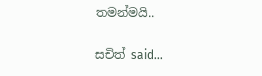තමන්මයි..

සචිත් said...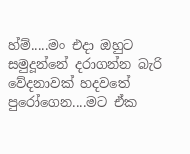හ්ම්.....මං එදා ඔහුට සමුදූන්නේ දරාගන්න බැරි වේදනාවක් හදවතේ පුරෝගෙන....මට ඒක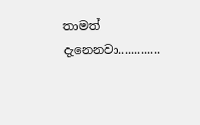තාමත් දැනෙනවා.............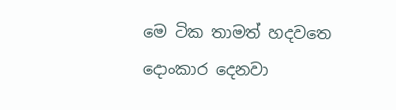මෙ ටික තාමත් හදවතෙ දොංකාර දෙනවා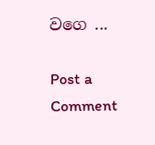වගෙ ...

Post a Comment